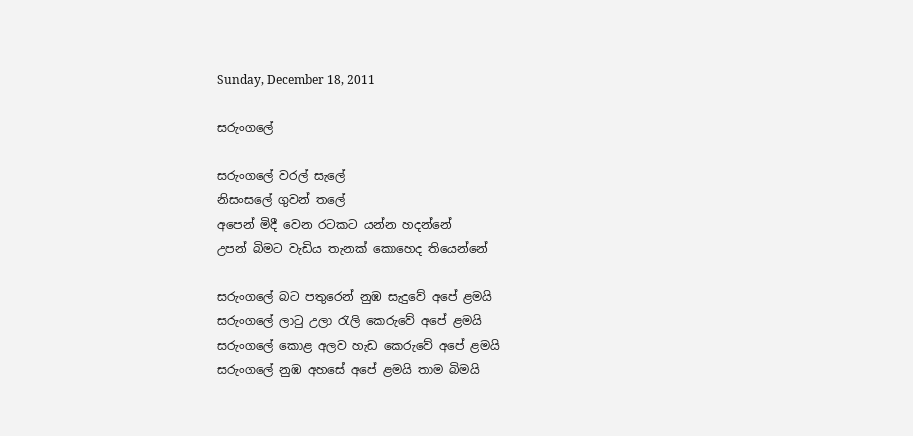Sunday, December 18, 2011

සරුංගලේ

සරුංගලේ වරල් සැලේ
නිසංසලේ ගුවන් තලේ
අපෙන් මිදී වෙන රටකට යන්න හදන්නේ
උපන් බිමට වැඩිය තැනක් කොහෙද තියෙන්නේ

සරුංගලේ බට පතුරෙන් නුඹ සැදුවේ අපේ ළමයි
සරුංගලේ ලාටු උලා රැලි කෙරුවේ අපේ ළමයි
සරුංගලේ කොළ අලව හැඩ කෙරුවේ අපේ ළමයි
සරුංගලේ නුඹ අහසේ අපේ ළමයි තාම බිමයි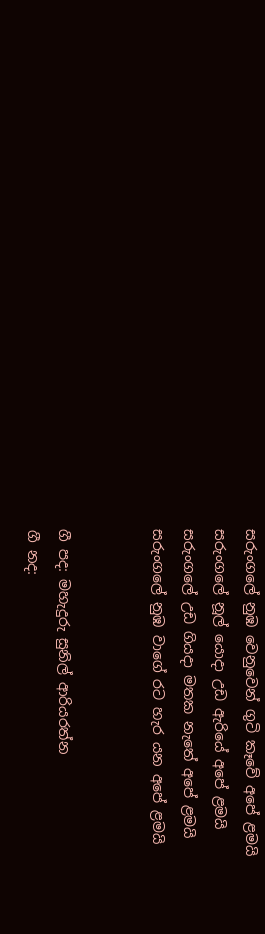සරුංගලේ නුඹ වෙනුවෙන් ගුටි කෑවේ අපේ ළමයි
සරුංගලේ නූල් යොදා උඩ ඇරියේ අපේ ළමයි
සරුංගලේ උඩ ගියදා මතක නැතේ අපේ ළමයි
සරුංගලේ නුඹ වාගේ රට හැර යන අපේ ළමයි


ගී පද: මහැදුරු සුනිල් ආරියරත්න
ගී නද: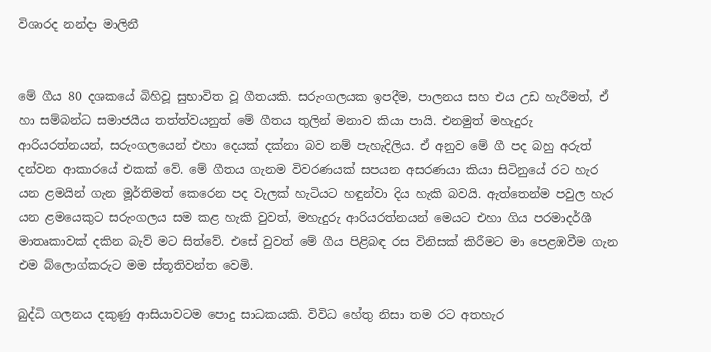විශාරද නන්දා මාලිනී


මේ ගීය 80 දශකයේ බිහිවූ සුභාවිත වූ ගීතයකි. සරුංගලයක ඉපදීම, පාලනය සහ එය උඩ හැරීමත්, ඒ හා සම්බන්ධ සමාජයීය තත්ත්වයනුත් මේ ගීතය තුලින් මනාව කියා පායි. එනමුත් මහැදුරු ආරියරත්නයන්, සරුංගලයෙන් එහා දෙයක් දක්නා බව නම් පැහැදිලිය. ඒ අනුව මේ ගී පද බහු අරුත් දන්වන ආකාරයේ එකක් වේ. මේ ගීතය ගැනම විවරණයක් සපයන අසරණයා කියා සිටිනුයේ රට හැර යන ළමයින් ගැන මූර්තිමත් කෙරෙන පද වැලක් හැටියට හඳුන්වා දිය හැකි බවයි. ඇත්තෙන්ම පවුල හැර යන ළමයෙකුට සරුංගලය සම කළ හැකි වුවත්, මහැදුරු ආරියරත්නයන් මෙයට එහා ගිය පරමාදර්ශී මාතෘකාවක් දකින බැව් මට සිත්වේ. එසේ වුවත් මේ ගීය පිළිබඳ රස විනිසක් කිරීමට මා පෙළඹවීම ගැන එම බ්ලොග්කරුට මම ස්තූතිවන්ත වෙමි.

බුද්ධි ගලනය දකුණු ආසියාවටම පොදු සාධකයකි. විවිධ හේතු නිසා තම රට අතහැර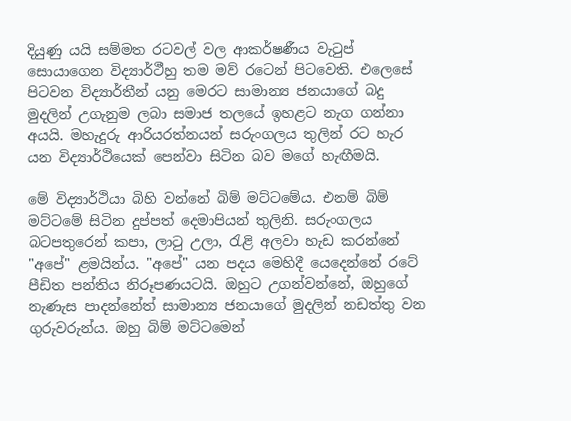දියුණු යයි සම්මත රටවල් වල ආකර්ෂණීය වැටුප් සොයාගෙන විද්‍යාර්ථීහු තම මව් රටෙන් පිටවෙති. එලෙසේ පිටවන විද්‍යාර්තීන් යනු මෙරට සාමාන්‍ය ජනයාගේ බදු මුදලින් උගැනුම ලබා සමාජ තලයේ ඉහළට නැග ගන්නා අයයි. මහැදුරු ආරියරත්නයන් සරුංගලය තුලින් රට හැර යන විද්‍යාර්ථියෙක් පෙන්වා සිටින බව මගේ හැඟීමයි.

මේ විද්‍යාර්ථියා බිහි වන්නේ බිම් මට්ටමේය. එනම් බිම් මට්ටමේ සිටින දුප්පත් දෙමාපියන් තුලිනි. සරුංගලය බටපතුරෙන් කපා, ලාටු උලා, රැළි අලවා හැඩ කරන්නේ "අපේ" ළමයින්ය. "අපේ" යන පදය මෙහිදී යෙදෙන්නේ රටේ පීඩිත පන්තිය නිරූපණයටයි. ඔහුට උගන්වන්නේ, ඔහුගේ නැණැස පාදන්නේත් සාමාන්‍ය ජනයාගේ මුදලින් නඩත්තු වන ගුරුවරුන්ය. ඔහු බිම් මට්ටමෙන්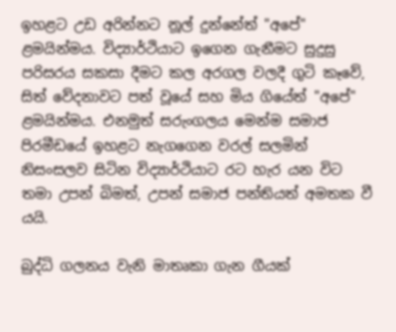ඉහළට උඩ අරින්නට නූල් දුන්නේත් "අපේ" ළමයින්මය. විද්‍යාර්ථියාට ඉගෙන ගැනීමට සුදුසු පරිසරය සකසා දීමට කල අරගල වලදී ගුටි කෑවේ, සිත් වේදනාවට පත් වූයේ සහ මිය ගියේත් "අපේ" ළමයින්මය. එනමුත් සරුංගලය මෙන්ම සමාජ පිරමීඩයේ ඉහළට නැගගෙන වරල් සලමින් නිසංසලව සිටින විද්‍යාර්ථියාට රට හැර යන විට තමා උපන් බිමත්, උපන් සමාජ පන්තියත් අමතක වී යයි.

බුද්ධි ගලනය වැනි මාතෘකා ගැන ගීයක්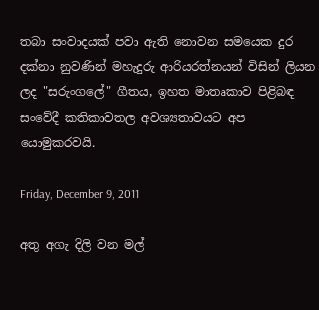තබා සංවාදයක් පවා ඇති නොවන සමයෙක දුර දක්නා නුවණින් මහැදුරු ආරියරත්නයන් විසින් ලියන ලද "සරුංගලේ" ගීතය, ඉහත මාතෘකාව පිළිබඳ සංවේදී කතිකාවතල අවශ්‍යතාවයට අප යොමුකරවයි.

Friday, December 9, 2011

අතු අගැ දිලි වන මල්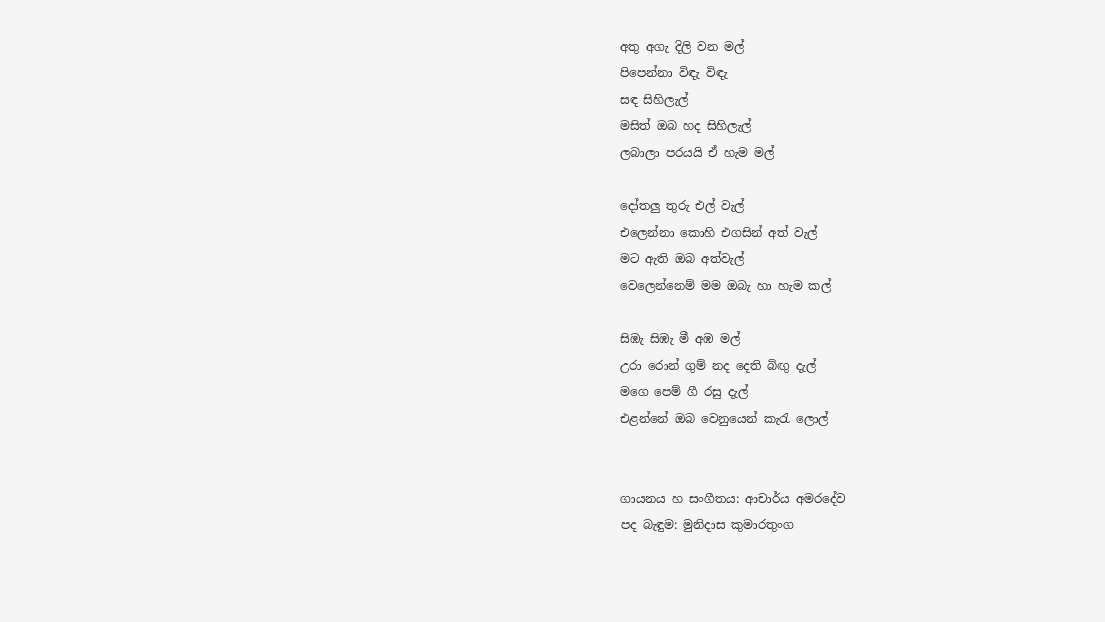අතු අගැ දිලි වන මල්
පිපෙන්නා විඳැ විඳැ
සඳ සිහිලැල්
මසිත් ඔබ හද සිහිලැල්
ලබාලා පරයයි ඒ හැම මල්

දෝතලු තුරු එල් වැල්
එලෙන්නා කොහි එගසින් අත් වැල්
මට ඇති ඔබ අත්වැල්
වෙලෙන්නෙම් මම ඔබැ හා හැම කල්

සිඹැ සිඹැ මී අඹ මල්
උරා රොන් ගුම් නද දෙති බිඟු දැල්
මගෙ පෙම් ගී රසු දැල්
එළන්නේ ඔබ වෙනුයෙන් කැරැ ලොල්


ගායනය හ සංගීතය: ආචාර්ය අමරදේව
පද බැඳුම: මුනිදාස කුමාරතුංග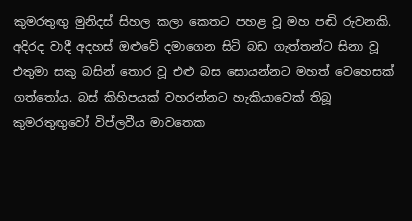කුමරතුඟු මුනිදස් සිහල කලා කෙතට පහළ වූ මහ පඬි රුවනකි. අදිරද වාදී අදහස් ඔළුවේ දමාගෙන සිටි බඩ ගැත්තන්ට සිනා වූ එතුමා සකු බසින් තොර වූ එළු බස සොයන්නට මහත් වෙහෙසක් ගත්තෝය. බස් කිහිපයක් වහරන්නට හැකියාවෙක් තිබූ කුමරතුඟුවෝ විප්ලවීය මාවතෙක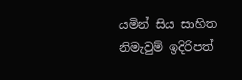යමින් සිය සාහිත නිමැවුම් ඉදිරිපත්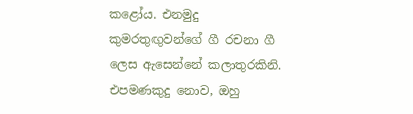කළෝය. එනමුදු කුමරතුඟුවන්ගේ ගී රචනා ගී ලෙස ඇසෙන්නේ කලාතුරකිනි. එපමණකුදු නොව, ඔහු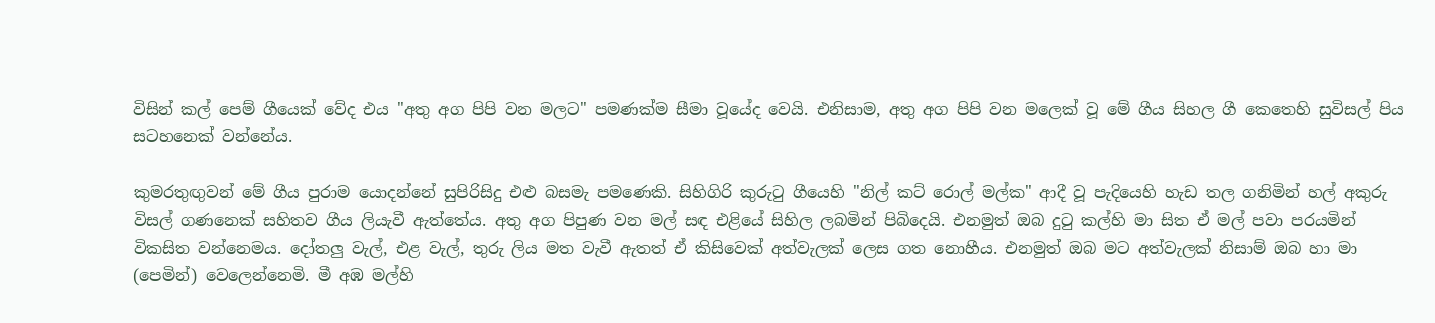විසින් කල් පෙම් ගීයෙක් වේද එය "අතු අග පිපි වන මලට" පමණක්ම සීමා වූයේද වෙයි. එනිසාම, අතු අග පිපි වන මලෙක් වූ මේ ගීය සිහල ගී කෙතෙහි සුවිසල් පිය සටහනෙක් වන්නේය.

කුමරතුඟුවන් මේ ගීය පුරාම යොදන්නේ සුපිරිසිදු එළු බසමැ පමණෙකි. සිහිගිරි කුරුටු ගීයෙහි "නිල් කට් රොල් මල්ක" ආදී වූ පැදියෙහි හැඩ තල ගනිමින් හල් අකුරු විසල් ගණනෙක් සහිතව ගීය ලියැවී ඇත්තේය. අතු අග පිපුණ වන මල් සඳ එළියේ සිහිල ලබමින් පිබිදෙයි. එනමුත් ඔබ දුටු කල්හි මා සිත ඒ මල් පවා පරයමින් විකසිත වන්නෙමය. දෝතලු වැල්, එළ වැල්, තුරු ලිය මත වැවී ඇතත් ඒ කිසිවෙක් අත්වැලක් ලෙස ගත නොහීය. එනමුත් ඔබ මට අත්වැලක් නිසාම් ඔබ හා මා (පෙමින්) වෙලෙන්නෙමි. මී අඹ මල්හි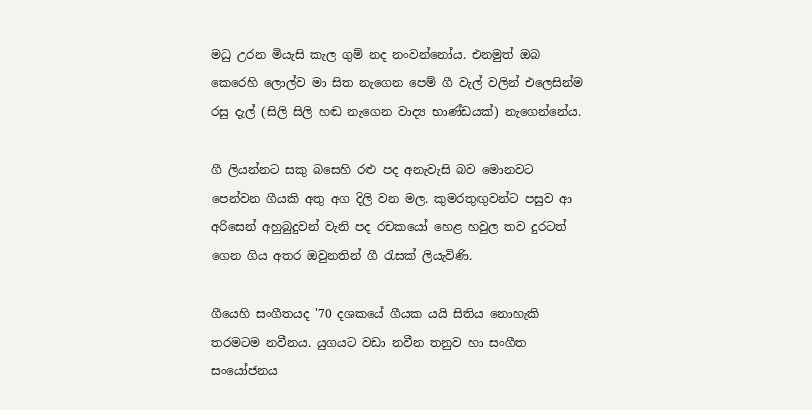මධු උරන මියැසි කැල ගුම් නද නංවන්නෝය. එනමුත් ඔබ කෙරෙහි ලොල්ව මා සිත නැගෙන පෙම් ගී වැල් වලින් එලෙසින්ම රසු දැල් (සිලි සිලි හඬ නැගෙන වාද්‍ය භාණ්ඩයක්) නැගෙන්නේය.

ගී ලියන්නට සකු බසෙහි රළු පද අනැවැසි බව මොනවට පෙන්වන ගීයකි අතු අග දිලි වන මල. කුමරතුඟුවන්ට පසුව ආ අරිසෙන් අහුබුදුවන් වැනි පද රචකයෝ හෙළ හවුල තව දුරටත් ගෙන ගිය අතර ඔවුනතින් ගී රැසක් ලියැවිණි.

ගීයෙහි සංගීතයද '70 දශකයේ ගීයක යයි සිතිය නොහැකි තරමටම නවීනය. යුගයට වඩා නවීන තනුව හා සංගීත සංයෝජනය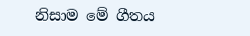නිසාම මේ ගීතය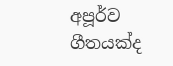අපූර්ව ගීතයක්ද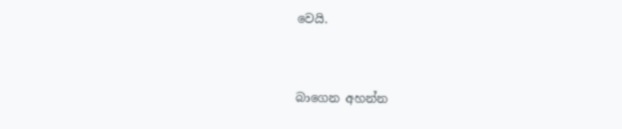වෙයි.


බාගෙන අහන්න